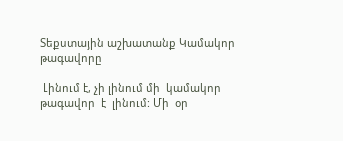Տեքստային աշխատանք Կամակոր թագավորը

 Լինում է, չի լինում մի  կամակոր  թագավոր  է  լինում: Մի  օր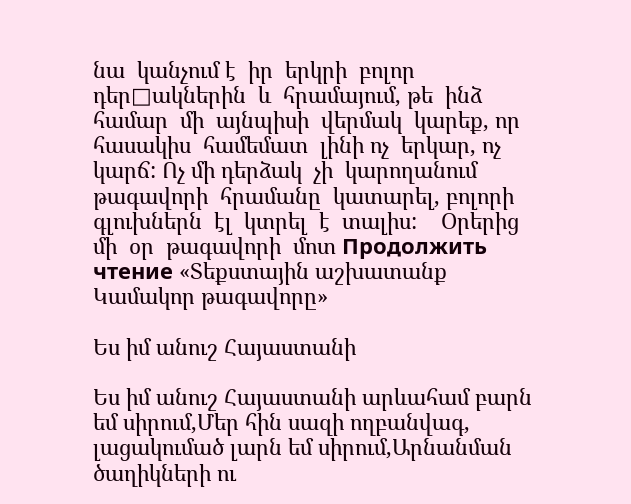նա  կանչում է  իր  երկրի  բոլոր   դեր□ակներին  և  հրամայում, թե  ինձ  համար  մի  այնպիսի  վերմակ  կարեք, որ  հասակիս  համեմատ  լինի ոչ  երկար, ոչ  կարճ: Ոչ մի դերձակ  չի  կարողանում  թագավորի  հրամանը  կատարել, բոլորի  գլուխներն  էլ  կտրել  է  տալիս:    Օրերից  մի  օր  թագավորի  մոտ Продолжить чтение «Տեքստային աշխատանք Կամակոր թագավորը»

Ես իմ անուշ Հայաստանի

Ես իմ անուշ Հայաստանի արևահամ բարն եմ սիրում,Մեր հին սազի ողբանվագ, լացակումած լարն եմ սիրում,Արնանման ծաղիկների ու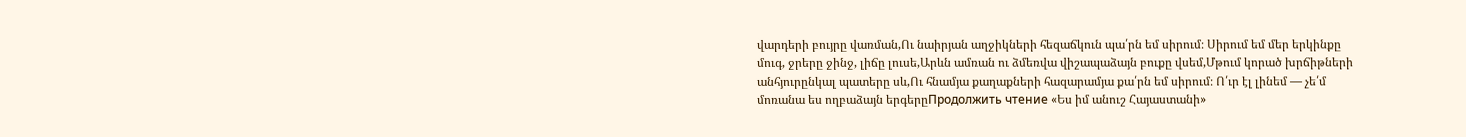վարդերի բույրը վառման,Ու նաիրյան աղջիկների հեզաճկուն պա՛րն եմ սիրում։ Սիրում եմ մեր երկինքը մուգ, ջրերը ջինջ, լիճը լուսե,Արևն ամռան ու ձմեռվա վիշապաձայն բուքը վսեմ,Մթում կորած խրճիթների անհյուրընկալ պատերը սև,Ու հնամյա քաղաքների հազարամյա քա՛րն եմ սիրում։ Ո՛ւր էլ լինեմ — չե՛մ մոռանա ես ողբաձայն երգերըПродолжить чтение «Ես իմ անուշ Հայաստանի»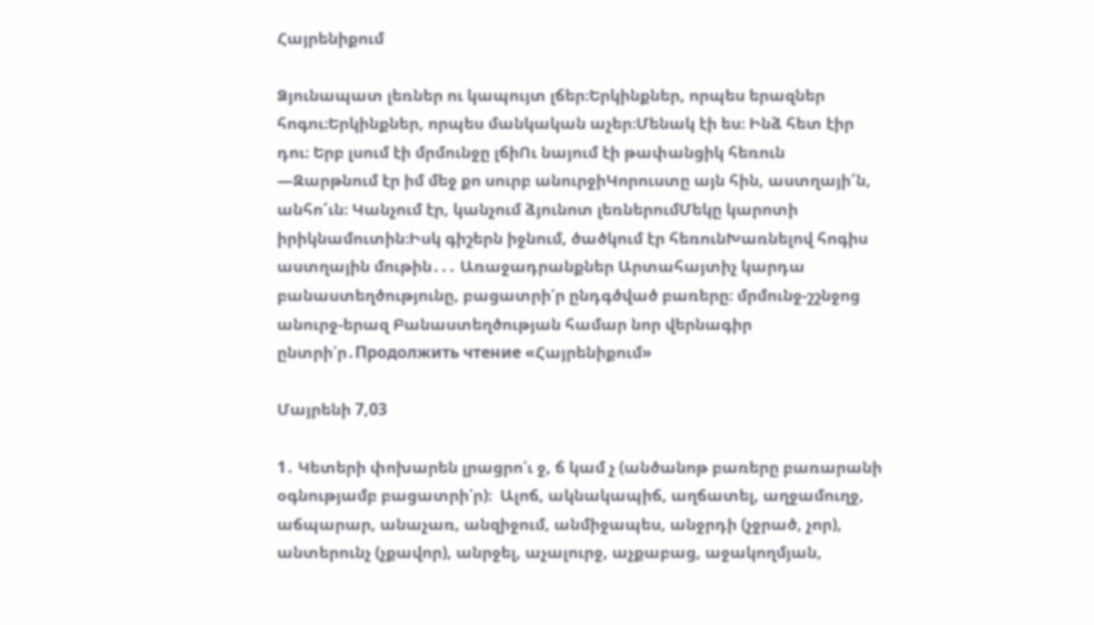Հայրենիքում

Ձյունապատ լեռներ ու կապույտ լճեր։Երկինքներ, որպես երազներ հոգու։Երկինքներ, որպես մանկական աչեր։Մենակ էի ես։ Ինձ հետ էիր դու։ Երբ լսում էի մրմունջը լճիՈւ նայում էի թափանցիկ հեռուն —Զարթնում էր իմ մեջ քո սուրբ անուրջիԿորուստը այն հին, աստղայի՜ն, անհո՜ւն։ Կանչում էր, կանչում ձյունոտ լեռներումՄեկը կարոտի իրիկնամուտին։Իսկ գիշերն իջնում, ծածկում էր հեռունԽառնելով հոգիս աստղային մութին․․․ Առաջադրանքներ Արտահայտիչ կարդա բանաստեղծությունը, բացատրի՛ր ընդգծված բառերը։ մրմունջ-շշնջոց անուրջ-երազ Բանաստեղծության համար նոր վերնագիր ընտրի՛ր․Продолжить чтение «Հայրենիքում»

Մայրենի 7,03

1․ Կետերի փոխարեն լրացրո՛ւ ջ, ճ կամ չ (անծանոթ բառերը բառարանի օգնությամբ բացատրի՛ր)։  Ալոճ, ակնակապիճ, աղճատել, աղջամուղջ, աճպարար, անաչառ, անզիջում, անմիջապես, անջրդի (չջրած, չոր), անտերունչ (չքավոր), անրջել, աչալուրջ, աչքաբաց, աջակողմյան,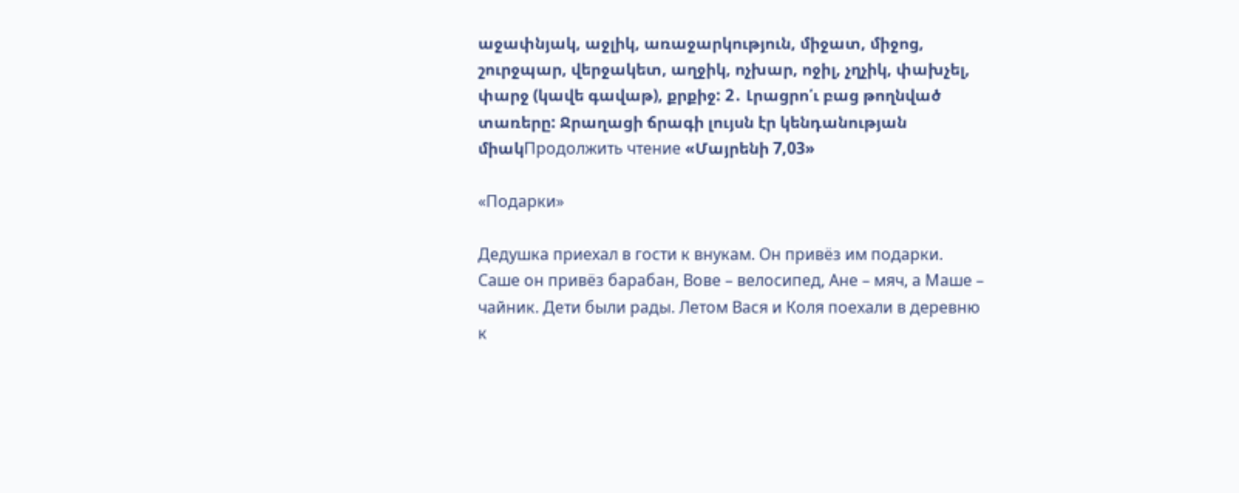աջափնյակ, աջլիկ, առաջարկություն, միջատ, միջոց, շուրջպար, վերջակետ, աղջիկ, ոչխար, ոջիլ, չղչիկ, փախչել, փարջ (կավե գավաթ), քրքիջ: 2․ Լրացրո՛ւ բաց թողնված տառերը: Ջրաղացի ճրագի լույսն էր կենդանության միակПродолжить чтение «Մայրենի 7,03»

«Подарки»

Дедушка приехал в гости к внукам. Он привёз им подарки. Саше он привёз барабан, Вове – велосипед, Ане – мяч, а Маше – чайник. Дети были рады. Летом Вася и Коля поехали в деревню к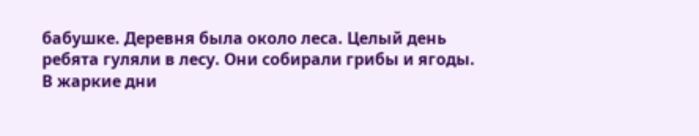бабушке. Деревня была около леса. Целый день ребята гуляли в лесу. Они собирали грибы и ягоды. В жаркие дни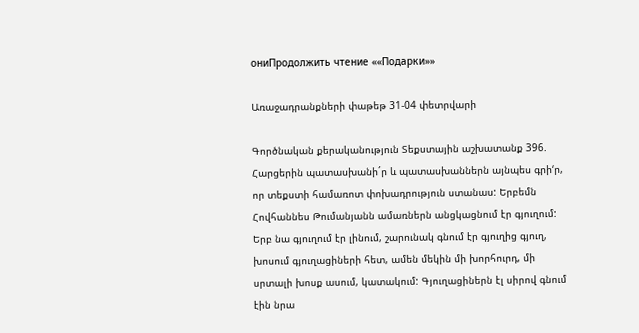ониПродолжить чтение ««Подарки»»

Առաջադրանքների փաթեթ 31-04 փետրվարի

Գործնական քերականություն Տեքստային աշխատանք 396. Հարցերին պատասխանի´ր և պատասխաններն այնպես գրի‘ր, որ տեքստի համառոտ փոխադրություն ստանաս: Երբեմն Հովհաննես Թումանյանն ամառներն անցկացնում էր գյուղում: Երբ նա գյուղում էր լինում, շարունակ գնում էր գյուղից գյուղ, խոսում գյուղացիների հետ, ամեն մեկին մի խորհուրդ, մի սրտալի խոսք ասում, կատակում: Գյուղացիներն էլ սիրով գնում էին նրա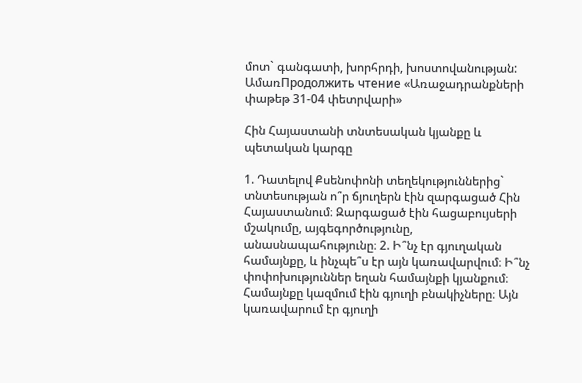մոտ` գանգատի, խորհրդի, խոստովանության: ԱմառПродолжить чтение «Առաջադրանքների փաթեթ 31-04 փետրվարի»

Հին Հայաստանի տնտեսական կյանքը և պետական կարգը

1. Դատելով Քսենոփոնի տեղեկություններից` տնտեսության ո՞ր ճյուղերն էին զարգացած Հին Հայաստանում։ Զարգացած էին հացաբույսերի մշակումը, այգեգործությունը, անասնապահությունը։ 2. Ի՞նչ էր գյուղական համայնքը, և ինչպե՞ս էր այն կառավարվում։ Ի՞նչ փոփոխություններ եղան համայնքի կյանքում։ Համայնքը կազմում էին գյուղի բնակիչները։ Այն կառավարում էր գյուղի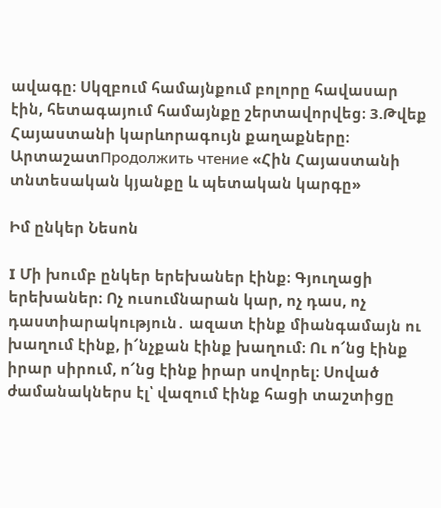ավագը։ Սկզբում համայնքում բոլորը հավասար էին, հետագայում համայնքը շերտավորվեց։ 3.Թվեք Հայաստանի կարևորագույն քաղաքները։ ԱրտաշատПродолжить чтение «Հին Հայաստանի տնտեսական կյանքը և պետական կարգը»

Իմ ընկեր Նեսոն

I Մի խումբ ընկեր երեխաներ էինք։ Գյուղացի երեխաներ։ Ոչ ուսումնարան կար, ոչ դաս, ոչ դաստիարակություն․ ազատ էինք միանգամայն ու խաղում էինք, ի՜նչքան էինք խաղում։ Ու ո՜նց էինք իրար սիրում, ո՜նց էինք իրար սովորել։ Սոված ժամանակներս էլ՝ վազում էինք հացի տաշտիցը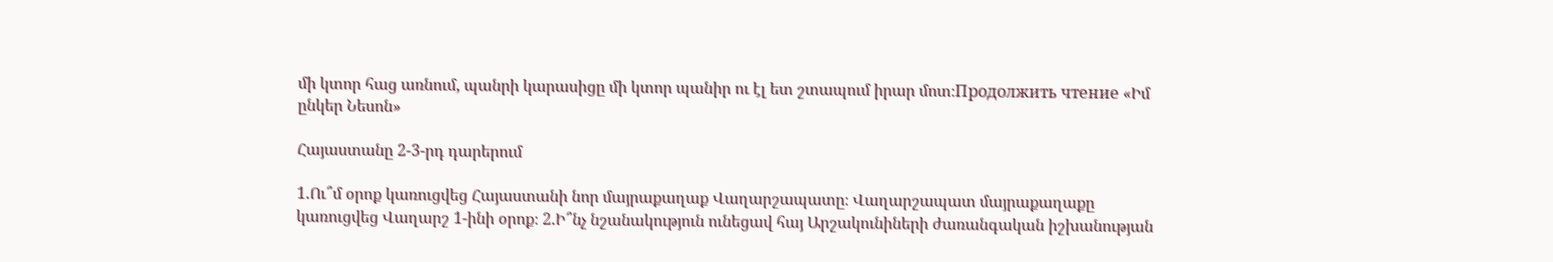մի կտոր հաց առնում, պանրի կարասիցը մի կտոր պանիր ու էլ ետ շտապում իրար մոտ։Продолжить чтение «Իմ ընկեր Նեսոն»

Հայաստանը 2-3-րդ դարերում

1.Ու՞մ օրոք կառուցվեց Հայաստանի նոր մայրաքաղաք Վաղարշապատը։ Վաղարշապատ մայրաքաղաքը կառուցվեց Վաղարշ 1-ինի օրոք։ 2.Ի՞նչ նշանակություն ունեցավ հայ Արշակունիների ժառանգական իշխանության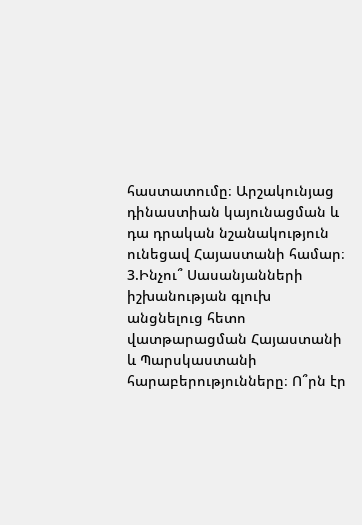հաստատումը։ Արշակունյաց դինաստիան կայունացման և դա դրական նշանակություն ունեցավ Հայաստանի համար։ 3.Ինչու՞ Սասանյանների իշխանության գլուխ անցնելուց հետո վատթարացման Հայաստանի և Պարսկաստանի հարաբերությունները։ Ո՞րն էր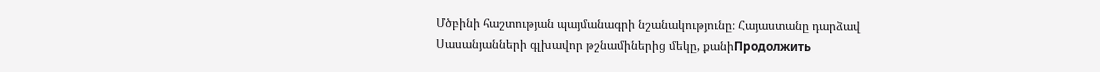Մծբինի հաշտության պայմանագրի նշանակությունը։ Հայաստանը դարձավ Սասանյանների գլխավոր թշնամիներից մեկը, քանիПродолжить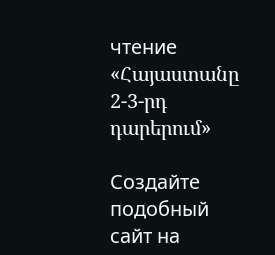чтение «Հայաստանը 2-3-րդ դարերում»

Создайте подобный сайт на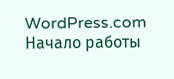WordPress.com
Начало работы